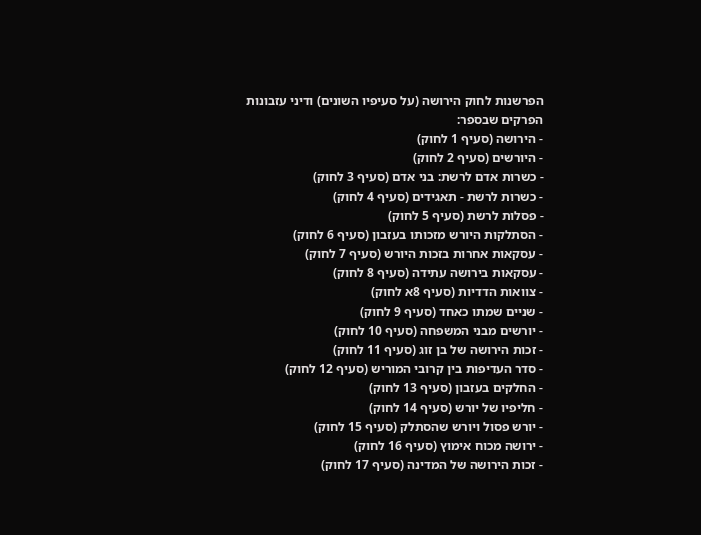הפרשנות לחוק הירושה (על סעיפיו השונים) ודיני עזבונות
הפרקים שבספר:
- הירושה (סעיף 1 לחוק)
- היורשים (סעיף 2 לחוק)
- כשרות אדם לרשת: בני אדם (סעיף 3 לחוק)
- כשרות לרשת - תאגידים (סעיף 4 לחוק)
- פסלות לרשת (סעיף 5 לחוק)
- הסתלקות היורש מזכותו בעזבון (סעיף 6 לחוק)
- עסקאות אחרות בזכות היורש (סעיף 7 לחוק)
- עסקאות בירושה עתידה (סעיף 8 לחוק)
- צוואות הדדיות (סעיף 8א לחוק)
- שניים שמתו כאחד (סעיף 9 לחוק)
- יורשים מבני המשפחה (סעיף 10 לחוק)
- זכות הירושה של בן זוג (סעיף 11 לחוק)
- סדר העדיפות בין קרובי המוריש (סעיף 12 לחוק)
- החלקים בעזבון (סעיף 13 לחוק)
- חליפיו של יורש (סעיף 14 לחוק)
- יורש פסול ויורש שהסתלק (סעיף 15 לחוק)
- ירושה מכוח אימוץ (סעיף 16 לחוק)
- זכות הירושה של המדינה (סעיף 17 לחוק)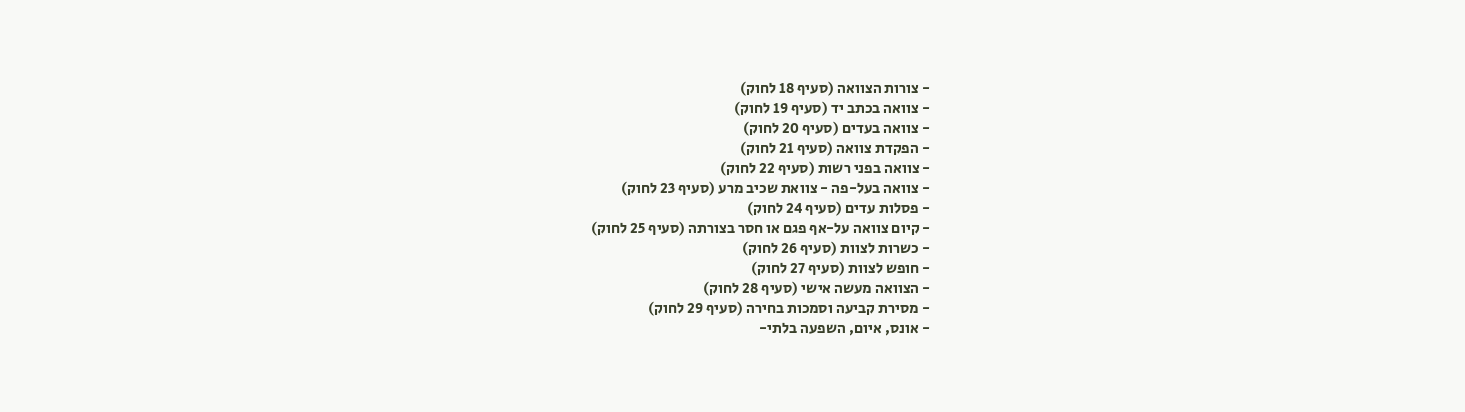- צורות הצוואה (סעיף 18 לחוק)
- צוואה בכתב יד (סעיף 19 לחוק)
- צוואה בעדים (סעיף 20 לחוק)
- הפקדת צוואה (סעיף 21 לחוק)
- צוואה בפני רשות (סעיף 22 לחוק)
- צוואה בעל-פה - צוואת שכיב מרע (סעיף 23 לחוק)
- פסלות עדים (סעיף 24 לחוק)
- קיום צוואה על-אף פגם או חסר בצורתה (סעיף 25 לחוק)
- כשרות לצוות (סעיף 26 לחוק)
- חופש לצוות (סעיף 27 לחוק)
- הצוואה מעשה אישי (סעיף 28 לחוק)
- מסירת קביעה וסמכות בחירה (סעיף 29 לחוק)
- אונס, איום, השפעה בלתי-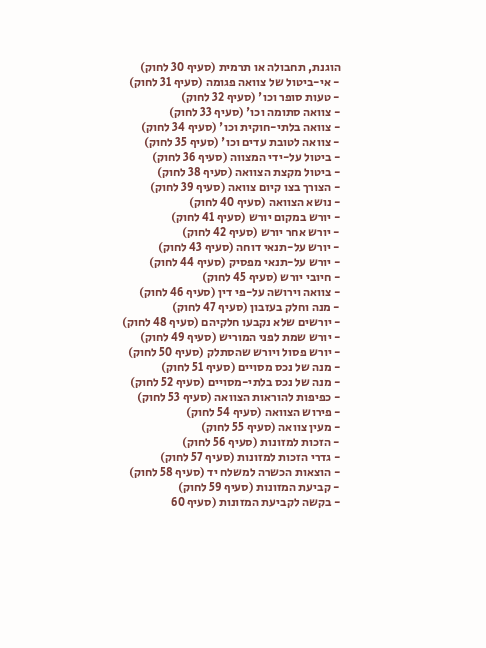הוגנת, תחבולה או תרמית (סעיף 30 לחוק)
- אי-ביטול של צוואה פגומה (סעיף 31 לחוק)
- טעות סופר וכו' (סעיף 32 לחוק)
- צוואה סתומה וכו' (סעיף 33 לחוק)
- צוואה בלתי-חוקית וכו' (סעיף 34 לחוק)
- צוואה לטובת עדים וכו' (סעיף 35 לחוק)
- ביטול על-ידי המצווה (סעיף 36 לחוק)
- ביטול מקצת הצוואה (סעיף 38 לחוק)
- הצורך בצו קיום צוואה (סעיף 39 לחוק)
- נושא הצוואה (סעיף 40 לחוק)
- יורש במקום יורש (סעיף 41 לחוק)
- יורש אחר יורש (סעיף 42 לחוק)
- יורש על-תנאי דוחה (סעיף 43 לחוק)
- יורש על-תנאי מפסיק (סעיף 44 לחוק)
- חיובי יורש (סעיף 45 לחוק)
- צוואה וירושה על-פי דין (סעיף 46 לחוק)
- מנה וחלק בעזבון (סעיף 47 לחוק)
- יורשים שלא נקבעו חלקיהם (סעיף 48 לחוק)
- יורש שמת לפני המוריש (סעיף 49 לחוק)
- יורש פסול ויורש שהסתלק (סעיף 50 לחוק)
- מנה של נכס מסויים (סעיף 51 לחוק)
- מנה של נכס בלתי-מסויים (סעיף 52 לחוק)
- כפיפות להוראות הצוואה (סעיף 53 לחוק)
- פירוש הצוואה (סעיף 54 לחוק)
- מעין צוואה (סעיף 55 לחוק)
- הזכות למזונות (סעיף 56 לחוק)
- גדרי הזכות למזונות (סעיף 57 לחוק)
- הוצאות הכשרה למשלח יד (סעיף 58 לחוק)
- קביעת המזונות (סעיף 59 לחוק)
- בקשה לקביעת המזונות (סעיף 60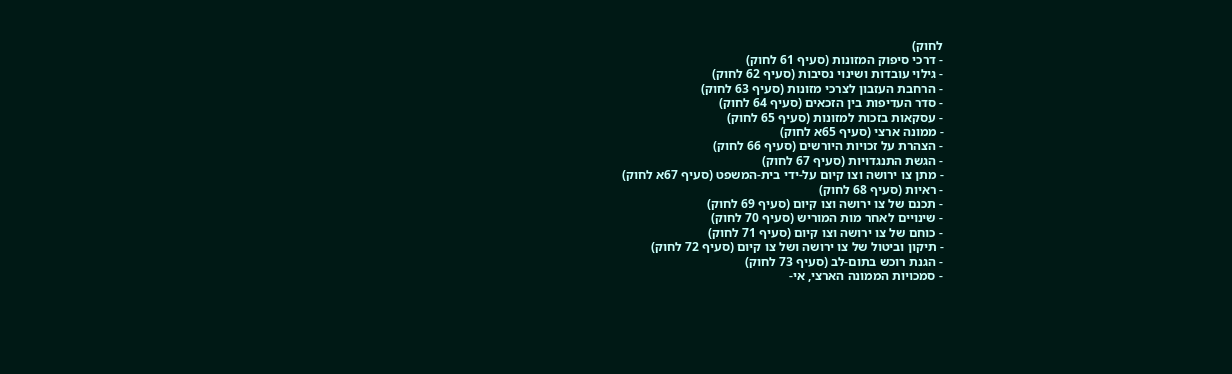לחוק)
- דרכי סיפוק המזונות (סעיף 61 לחוק)
- גילוי עובדות ושינוי נסיבות (סעיף 62 לחוק)
- הרחבת העזבון לצרכי מזונות (סעיף 63 לחוק)
- סדר העדיפות בין הזכאים (סעיף 64 לחוק)
- עסקאות בזכות למזונות (סעיף 65 לחוק)
- ממונה ארצי (סעיף 65א לחוק)
- הצהרת על זכויות היורשים (סעיף 66 לחוק)
- הגשת התנגדויות (סעיף 67 לחוק)
- מתן צו ירושה וצו קיום על-ידי בית-המשפט (סעיף 67א לחוק)
- ראיות (סעיף 68 לחוק)
- תכנם של צו ירושה וצו קיום (סעיף 69 לחוק)
- שינויים לאחר מות המוריש (סעיף 70 לחוק)
- כוחם של צו ירושה וצו קיום (סעיף 71 לחוק)
- תיקון וביטול של צו ירושה ושל צו קיום (סעיף 72 לחוק)
- הגנת רוכש בתום-לב (סעיף 73 לחוק)
- סמכויות הממונה הארצי, אי-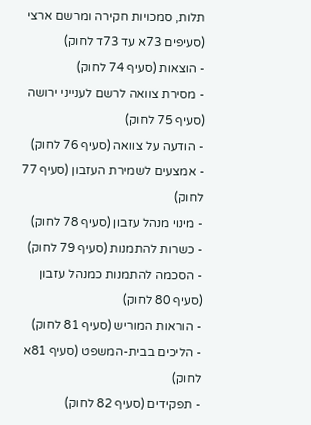תלות, סמכויות חקירה ומרשם ארצי (סעיפים 73א עד 73ד לחוק)
- הוצאות (סעיף 74 לחוק)
- מסירת צוואה לרשם לענייני ירושה (סעיף 75 לחוק)
- הודעה על צוואה (סעיף 76 לחוק)
- אמצעים לשמירת העזבון (סעיף 77 לחוק)
- מינוי מנהל עזבון (סעיף 78 לחוק)
- כשרות להתמנות (סעיף 79 לחוק)
- הסכמה להתמנות כמנהל עזבון (סעיף 80 לחוק)
- הוראות המוריש (סעיף 81 לחוק)
- הליכים בבית-המשפט (סעיף 81א לחוק)
- תפקידים (סעיף 82 לחוק)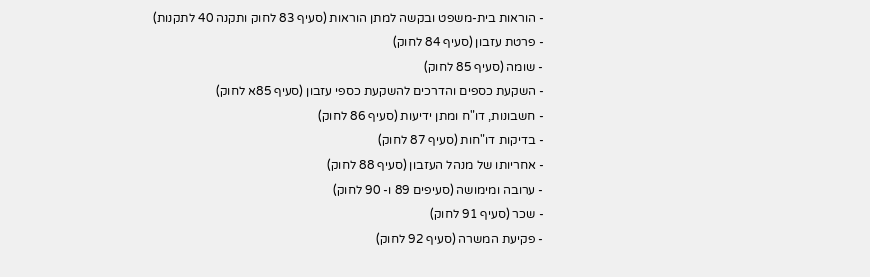- הוראות בית-משפט ובקשה למתן הוראות (סעיף 83 לחוק ותקנה 40 לתקנות)
- פרטת עזבון (סעיף 84 לחוק)
- שומה (סעיף 85 לחוק)
- השקעת כספים והדרכים להשקעת כספי עזבון (סעיף 85א לחוק)
- חשבונות, דו"ח ומתן ידיעות (סעיף 86 לחוק)
- בדיקות דו"חות (סעיף 87 לחוק)
- אחריותו של מנהל העזבון (סעיף 88 לחוק)
- ערובה ומימושה (סעיפים 89 ו- 90 לחוק)
- שכר (סעיף 91 לחוק)
- פקיעת המשרה (סעיף 92 לחוק)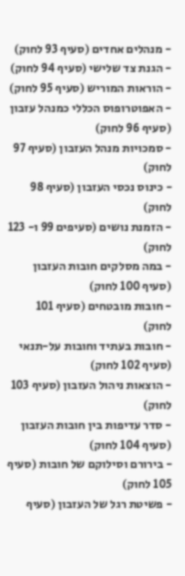- מנהלים אחדים (סעיף 93 לחוק)
- הגנת צד שלישי (סעיף 94 לחוק)
- הוראות המוריש (סעיף 95 לחוק)
- האפוטרופוס הכללי כמנהל עזבון (סעיף 96 לחוק)
- סמכויות מנהל העזבון (סעיף 97 לחוק)
- כינוס נכסי העזבון (סעיף 98 לחוק)
- הזמנת נושים (סעיפים 99 ו- 123 לחוק)
- במה מסלקים חובות העזבון (סעיף 100 לחוק)
- חובות מובטחים (סעיף 101 לחוק)
- חובות בעתיד וחובות על-תנאי (סעיף 102 לחוק)
- הוצאות ניהול העזבון (סעיף 103 לחוק)
- סדר עדיפות בין חובות העזבון (סעיף 104 לחוק)
- בירורם וסילוקם של חובות (סעיף 105 לחוק)
- פשיטת רגל של העזבון (סעיף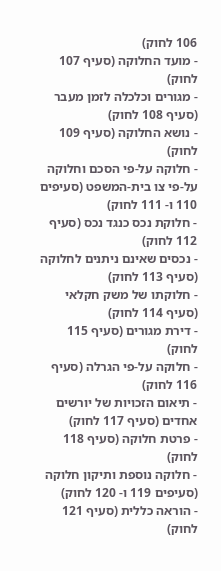106 לחוק)
- מועד החלוקה (סעיף 107 לחוק)
- מגורים וכלכלה לזמן מעבר (סעיף 108 לחוק)
- נושא החלוקה (סעיף 109 לחוק)
- חלוקה על-פי הסכם וחלוקה על-פי צו בית-המשפט (סעיפים 110 ו- 111 לחוק)
- חלוקת נכס כנגד נכס (סעיף 112 לחוק)
- נכסים שאינם ניתנים לחלוקה (סעיף 113 לחוק)
- חלוקתו של משק חקלאי (סעיף 114 לחוק)
- דירת מגורים (סעיף 115 לחוק)
- חלוקה על-פי הגרלה (סעיף 116 לחוק)
- תיאום הזכויות של יורשים אחדים (סעיף 117 לחוק)
- פרטת חלוקה (סעיף 118 לחוק)
- חלוקה נוספת ותיקון חלוקה (סעיפים 119 ו- 120 לחוק)
- הוראה כללית (סעיף 121 לחוק)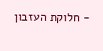- חלוקת העזבון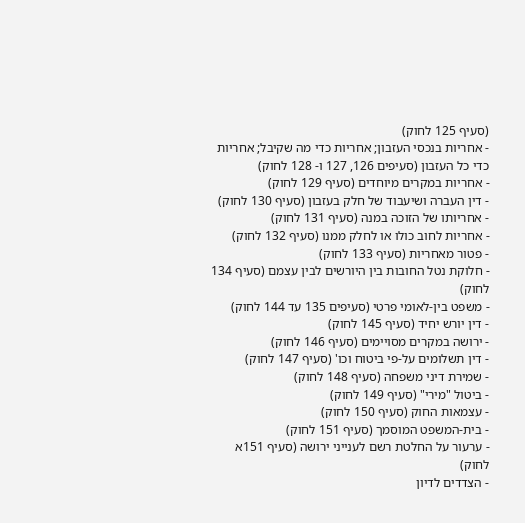(סעיף 125 לחוק)
- אחריות בנכסי העזבון; אחריות כדי מה שקיבל; אחריות כדי כל העזבון (סעיפים 126, 127 ו- 128 לחוק)
- אחריות במקרים מיוחדים (סעיף 129 לחוק)
- דין העברה ושיעבוד של חלק בעזבון (סעיף 130 לחוק)
- אחריותו של הזוכה במנה (סעיף 131 לחוק)
- אחריות לחוב כולו או לחלק ממנו (סעיף 132 לחוק)
- פטור מאחריות (סעיף 133 לחוק)
- חלוקת נטל החובות בין היורשים לבין עצמם (סעיף 134 לחוק)
- משפט בין-לאומי פרטי (סעיפים 135 עד 144 לחוק)
- דין יורש יחיד (סעיף 145 לחוק)
- ירושה במקרים מסויימים (סעיף 146 לחוק)
- דין תשלומים על-פי ביטוח וכו' (סעיף 147 לחוק)
- שמירת דיני משפחה (סעיף 148 לחוק)
- ביטול "מירי" (סעיף 149 לחוק)
- עצמאות החוק (סעיף 150 לחוק)
- בית-המשפט המוסמך (סעיף 151 לחוק)
- ערעור על החלטת רשם לענייני ירושה (סעיף 151א לחוק)
- הצדדים לדיון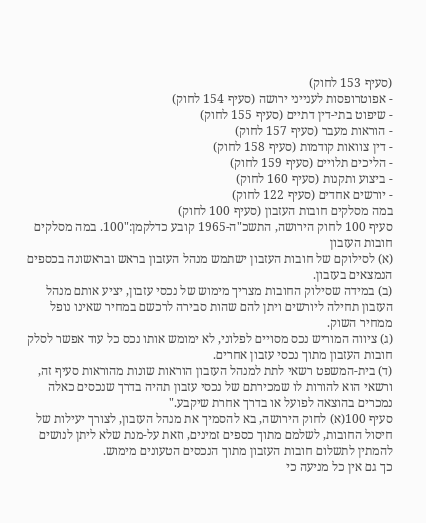(סעיף 153 לחוק)
- אפוטרופסות לענייני ירושה (סעיף 154 לחוק)
- שיפוט בתי-דין דתיים (סעיף 155 לחוק)
- הוראות מעבר (סעיף 157 לחוק)
- דין צוואות קודמות (סעיף 158 לחוק)
- הליכים תלויים (סעיף 159 לחוק)
- ביצוע ותקנות (סעיף 160 לחוק)
- יורשים אחדים (סעיף 122 לחוק)
במה מסלקים חובות העזבון (סעיף 100 לחוק)
סעיף 100 לחוק הירושה, התשכ"ה-1965 קובע כדלקמן:"100. במה מסלקים חובות העזבון
(א) לסילוקם של חובות העזבון ישתמש מנהל העזבון בראש ובראשונה בכספים הנמצאים בעזבון.
(ב) במידה שסילוק החובות מצריך מימוש של נכסי עזבון, יציע אותם מנהל העזבון תחילה ליורשים ויתן להם שהות סבירה לרכשם במחיר שאינו נופל ממחיר השוק.
(ג) ציווה המוריש נכס מסויים לפלוני, לא ימומש אותו נכס כל עוד אפשר לסלק חובות העזבון מתוך נכסי עזבון אחרים.
(ד) בית-המשפט רשאי לתת למנהל העזבון הוראות שונות מהוראות סעיף זה, ורשאי הוא להורות לו שמכירתם של נכסי עזבון תהיה בדרך שנכסים כאלה נמכרים בהוצאה לפועל או בדרך אחרת שיקבע."
סעיף 100(א) לחוק הירושה, בא להסמיך את מנהל העזבון, לצורך יעילות של חיסול החובות, לשלמם מתוך כספים זמינים, וזאת על-מנת שלא ליתן לנושים להמתין לתשלום חובות העזבון מתוך הנכסים הטעונים מימוש.
כך גם אין כל מניעה כי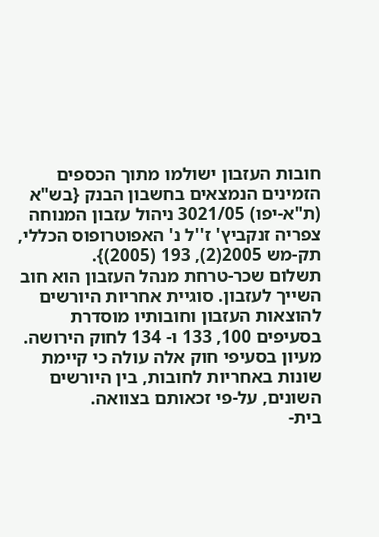חובות העזבון ישולמו מתוך הכספים הזמינים הנמצאים בחשבון הבנק {בש"א (ת"א-יפו) 3021/05 ניהול עזבון המנוחה צפריה זנקביץ' ז''ל נ' האפוטרופוס הכללי, תק-מש 2005(2), 193 (2005)}.
תשלום שכר-טרחת מנהל העזבון הוא חוב השייך לעזבון. סוגיית אחריות היורשים להוצאות העזבון וחובותיו מוסדרת בסעיפים 100, 133 ו- 134 לחוק הירושה. מעיון בסעיפי חוק אלה עולה כי קיימת שונות באחריות לחובות, בין היורשים השונים, על-פי זכאותם בצוואה.
בית-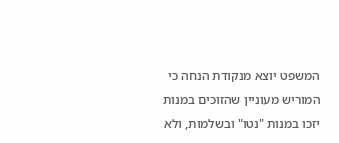המשפט יוצא מנקודת הנחה כי המוריש מעוניין שהזוכים במנות יזכו במנות "נטו" ובשלמות, ולא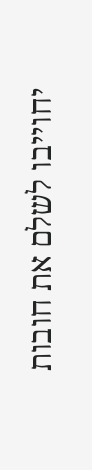יחוייבו לשלם את חובות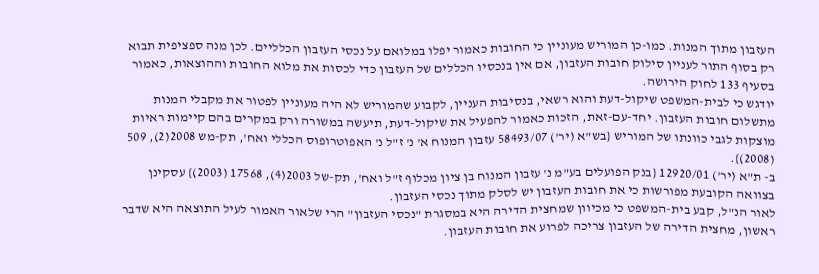העזבון מתוך המנות. כמו-כן המוריש מעוניין כי החובות כאמור יפלו במלואם על נכסי העזבון הכלליים. לכן מנה ספציפית תבוא רק בסוף התור לעניין סילוק חובות העזבון, אם אין בנכסיו הכללים של העזבון כדי לכסות את מלוא החובות וההוצאות, כאמור בסעיף 133 לחוק הירושה.
יודגש כי לבית-המשפט שיקול-דעת והוא רשאי, בנסיבות העניין, לקבוע שהמוריש לא היה מעוניין לפטור את מקבלי המנות מתשלום חובות העזבון. יחד-עם-זאת, הזכות כאמור להפעיל את שיקול-דעת, תיעשה במשורה ורק במקרים בהם קיימות ראיות מוצקות לגבי כוונתו של המוריש {בש"א (יר') 58493/07 עזבון המנוח א' נ' ז"ל נ' האפוטרופוס הכללי ואח', תק-מש 2008(2), 509 (2008)}.
ב- ת"א (יר') 12920/01 {בנק הפועלים בע"מ נ' עזבון המנוח בן ציון מכלוף ז"ל ואח', תק-של 2003(4), 17568 (2003)} עסקינן בצוואה הקובעת מפורשות כי את חובות העזבון יש לסלק מתוך נכסי העזבון.
לאור הנ"ל, קבע בית-המשפט כי מכיוון שמחצית הדירה היא במסגרת "נכסי העזבון" הרי שלאור האמור לעיל התוצאה היא שדבר ראשון, מחצית הדירה של העזבון צריכה לפרוע את חובות העזבון.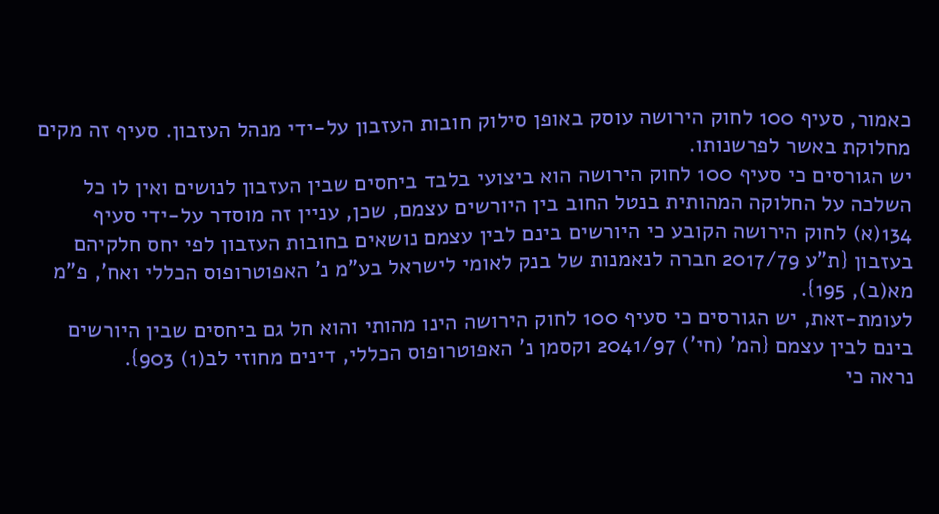כאמור, סעיף 100 לחוק הירושה עוסק באופן סילוק חובות העזבון על-ידי מנהל העזבון. סעיף זה מקים מחלוקת באשר לפרשנותו.
יש הגורסים כי סעיף 100 לחוק הירושה הוא ביצועי בלבד ביחסים שבין העזבון לנושים ואין לו כל השלכה על החלוקה המהותית בנטל החוב בין היורשים עצמם, שכן, עניין זה מוסדר על-ידי סעיף 134(א) לחוק הירושה הקובע כי היורשים בינם לבין עצמם נושאים בחובות העזבון לפי יחס חלקיהם בעזבון {ת"ע 2017/79 חברה לנאמנות של בנק לאומי לישראל בע"מ נ' האפוטרופוס הכללי ואח', פ"מ מא(ב), 195}.
לעומת-זאת, יש הגורסים כי סעיף 100 לחוק הירושה הינו מהותי והוא חל גם ביחסים שבין היורשים בינם לבין עצמם {המ' (חי') 2041/97 וקסמן נ' האפוטרופוס הכללי, דינים מחוזי לב(1) 903}.
נראה כי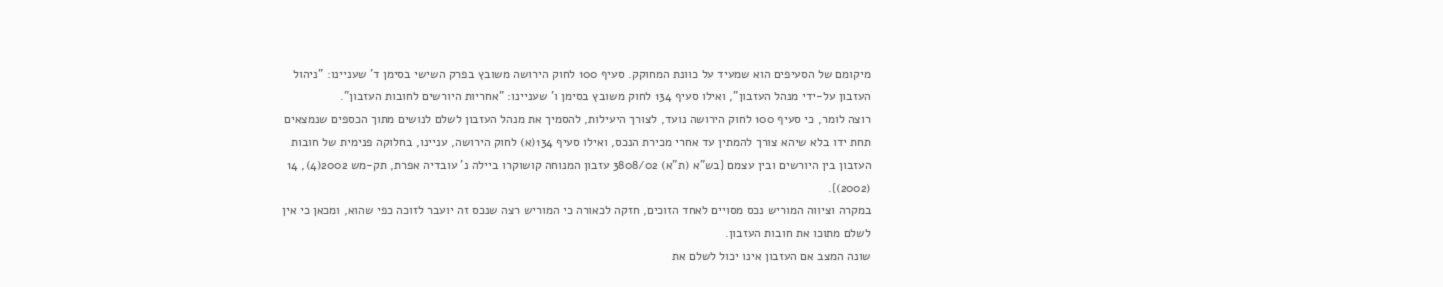מיקומם של הסעיפים הוא שמעיד על כוונת המחוקק. סעיף 100 לחוק הירושה משובץ בפרק השישי בסימן ד' שעניינו: "ניהול העזבון על-ידי מנהל העזבון", ואילו סעיף 134 לחוק משובץ בסימן ו' שעניינו: "אחריות היורשים לחובות העזבון".
רוצה לומר, כי סעיף 100 לחוק הירושה נועד, לצורך היעילות, להסמיך את מנהל העזבון לשלם לנושים מתוך הכספים שנמצאים תחת ידו בלא שיהא צורך להמתין עד אחרי מכירת הנכס, ואילו סעיף 134(א) לחוק הירושה, עניינו, בחלוקה פנימית של חובות העזבון בין היורשים ובין עצמם {בש"א (ת"א) 3808/02 עזבון המנוחה קושוקרו ביילה נ' עובדיה אפרת, תק-מש 2002(4), 14 (2002)}.
במקרה וציווה המוריש נכס מסויים לאחד הזוכים, חזקה לכאורה כי המוריש רצה שנכס זה יועבר לזוכה כפי שהוא, ומכאן כי אין לשלם מתוכו את חובות העזבון.
שונה המצב אם העזבון אינו יכול לשלם את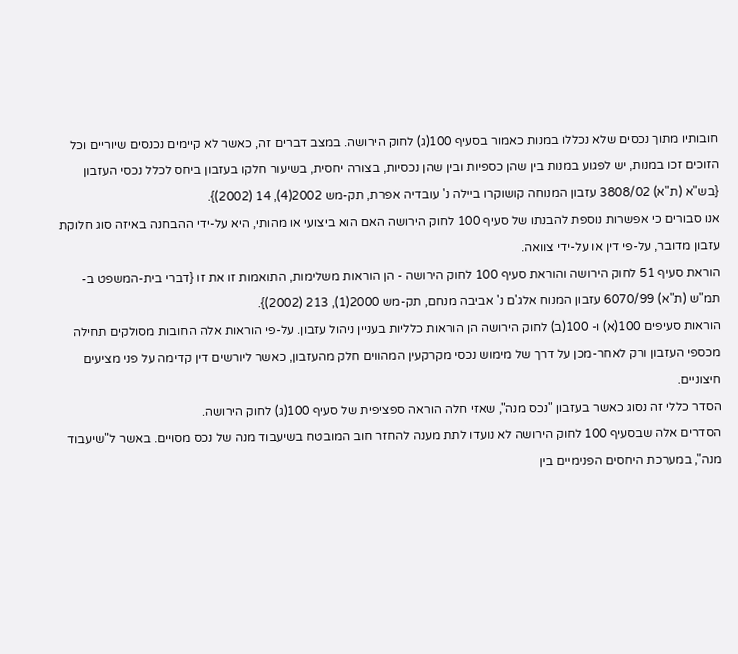חובותיו מתוך נכסים שלא נכללו במנות כאמור בסעיף 100(ג) לחוק הירושה. במצב דברים זה, כאשר לא קיימים נכנסים שיוריים וכל הזוכים זכו במנות, יש לפגוע במנות בין שהן כספיות ובין שהן נכסיות, בצורה יחסית, בשיעור חלקו בעזבון ביחס לכלל נכסי העזבון {בש"א (ת"א) 3808/02 עזבון המנוחה קושוקרו ביילה נ' עובדיה אפרת, תק-מש 2002(4), 14 (2002)}.
אנו סבורים כי אפשרות נוספת להבנתו של סעיף 100 לחוק הירושה האם הוא ביצועי או מהותי, היא על-ידי ההבחנה באיזה סוג חלוקת עזבון מדובר, על-פי דין או על-ידי צוואה.
הוראת סעיף 51 לחוק הירושה והוראת סעיף 100 לחוק הירושה - הן הוראות משלימות, התואמות זו את זו {דברי בית-המשפט ב- תמ"ש (ת"א) 6070/99 עזבון המנוח אלג'ם נ' אביבה מנחם, תק-מש 2000(1), 213 (2002)}.
הוראות סעיפים 100(א) ו- 100(ב) לחוק הירושה הן הוראות כלליות בעניין ניהול עזבון. על-פי הוראות אלה החובות מסולקים תחילה מכספי העזבון ורק לאחר-מכן על דרך של מימוש נכסי מקרקעין המהווים חלק מהעזבון, כאשר ליורשים דין קדימה על פני מציעים חיצוניים.
הסדר כללי זה נסוג כאשר בעזבון "נכס מנה", שאזי חלה הוראה ספציפית של סעיף 100(ג) לחוק הירושה.
הסדרים אלה שבסעיף 100 לחוק הירושה לא נועדו לתת מענה להחזר חוב המובטח בשיעבוד מנה של נכס מסויים. באשר ל"שיעבוד מנה", במערכת היחסים הפנימיים בין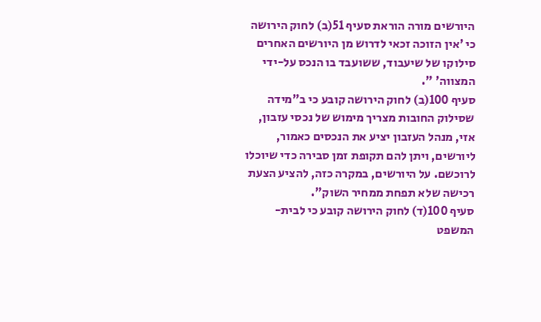היורשים מורה הוראת סעיף 51(ב) לחוק הירושה כי 'אין הזוכה זכאי לדרוש מן היורשים האחרים סילוקו של שיעבוד, ששועבד בו הנכס על-ידי המצווה' ".
סעיף 100(ב) לחוק הירושה קובע כי ב"מידה שסילוק החובות מצריך מימוש של נכסי עזבון, אזי, מנהל העזבון יציע את הנכסים כאמור, ליורשים, ויתן להם תקופת זמן סבירה כדי שיוכלו לרוכשם. על היורשים, במקרה כזה, להציע הצעת רכישה שלא תפחת ממחיר השוק".
סעיף 100(ד) לחוק הירושה קובע כי לבית-המשפט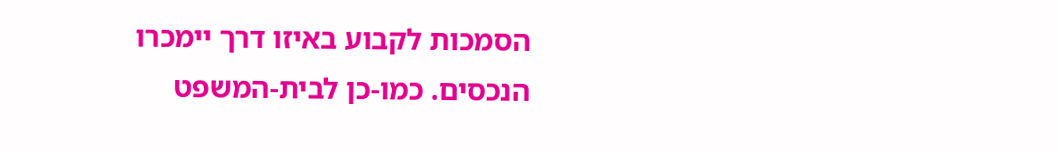הסמכות לקבוע באיזו דרך יימכרו הנכסים. כמו-כן לבית-המשפט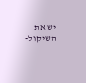יש את השיקול-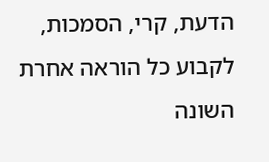הדעת, קרי, הסמכות, לקבוע כל הוראה אחרת השונה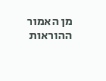מן האמור ההוראות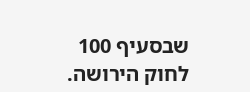שבסעיף 100 לחוק הירושה.